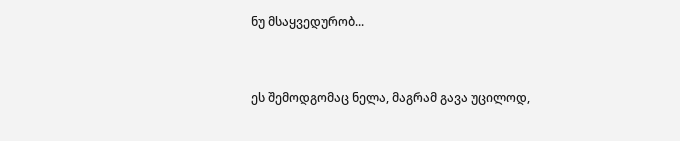ნუ მსაყვედურობ...


ეს შემოდგომაც ნელა, მაგრამ გავა უცილოდ,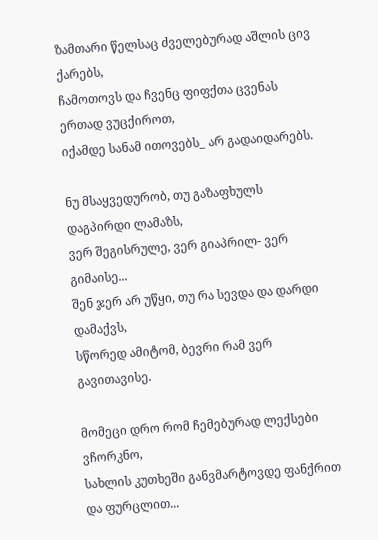ზამთარი წელსაც ძველებურად აშლის ცივ ქარებს,
ჩამოთოვს და ჩვენც ფიფქთა ცვენას ერთად ვუცქიროთ,
იქამდე სანამ ითოვებს_ არ გადაიდარებს.

ნუ მსაყვედურობ, თუ გაზაფხულს დაგპირდი ლამაზს,
ვერ შეგისრულე, ვერ გიაპრილ- ვერ გიმაისე...
შენ ჯერ არ უწყი, თუ რა სევდა და დარდი დამაქვს,
სწორედ ამიტომ, ბევრი რამ ვერ გავითავისე.

მომეცი დრო რომ ჩემებურად ლექსები ვჩორკნო,
სახლის კუთხეში განვმარტოვდე ფანქრით და ფურცლით...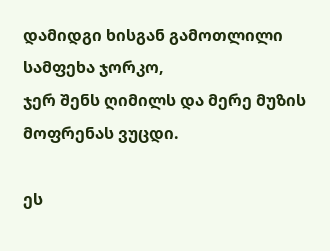დამიდგი ხისგან გამოთლილი სამფეხა ჯორკო,
ჯერ შენს ღიმილს და მერე მუზის მოფრენას ვუცდი.

ეს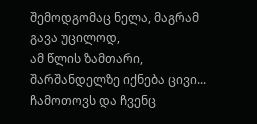შემოდგომაც ნელა, მაგრამ გავა უცილოდ,
ამ წლის ზამთარი, შარშანდელზე იქნება ცივი...
ჩამოთოვს და ჩვენც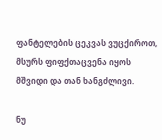ფანტელების ცეკვას ვუცქიროთ,
მსურს ფიფქთაცვენა იყოს მშვიდი და თან ხანგძლივი.

ნუ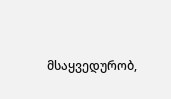მსაყვედურობ,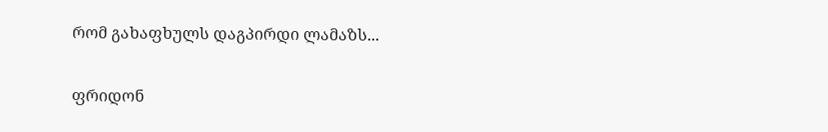რომ გახაფხულს დაგპირდი ლამაზს...

ფრიდონ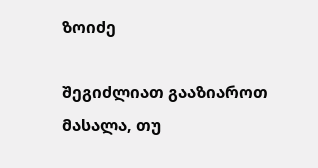ზოიძე

შეგიძლიათ გააზიაროთ მასალა, თუ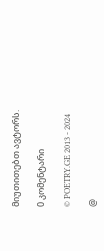მიუთითებთ ავტორს.

0 კომენტარი

© POETRY.GE 2013 - 2024

@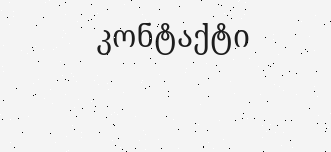კონტაქტი